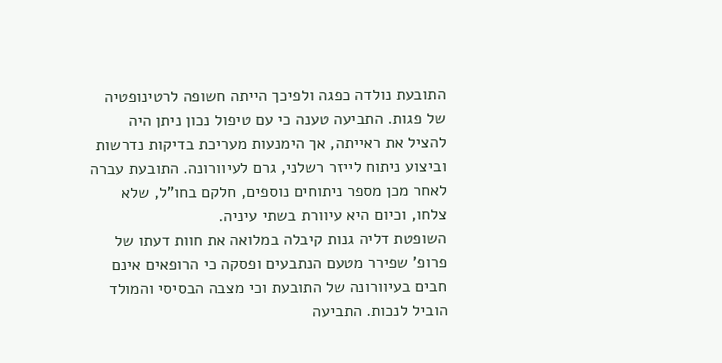התובעת נולדה כפגה ולפיכך הייתה חשופה לרטינופטיה של פגות. התביעה טענה כי עם טיפול נכון ניתן היה להציל את ראייתה, אך הימנעות מעריכת בדיקות נדרשות וביצוע ניתוח לייזר רשלני, גרם לעיוורונה. התובעת עברה לאחר מכן מספר ניתוחים נוספים, חלקם בחו"ל, שלא צלחו, וכיום היא עיוורת בשתי עיניה.
השופטת דליה גנות קיבלה במלואה את חוות דעתו של פרופ' שפירר מטעם הנתבעים ופסקה כי הרופאים אינם חבים בעיוורונה של התובעת וכי מצבה הבסיסי והמולד הוביל לנכות. התביעה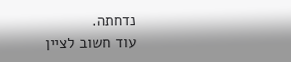נדחתה.
עוד חשוב לציין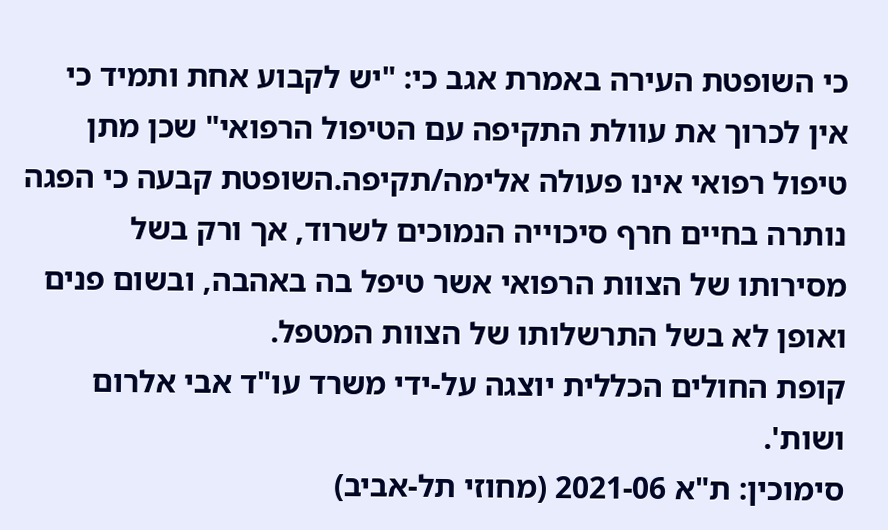כי השופטת העירה באמרת אגב כי: "יש לקבוע אחת ותמיד כי אין לכרוך את עוולת התקיפה עם הטיפול הרפואי" שכן מתן טיפול רפואי אינו פעולה אלימה/תקיפה.השופטת קבעה כי הפגה נותרה בחיים חרף סיכוייה הנמוכים לשרוד, אך ורק בשל מסירותו של הצוות הרפואי אשר טיפל בה באהבה, ובשום פנים ואופן לא בשל התרשלותו של הצוות המטפל.
קופת החולים הכללית יוצגה על-ידי משרד עו"ד אבי אלרום ושות'.
סימוכין: ת"א 2021-06 (מחוזי תל-אביב)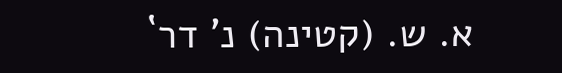א. ש. (קטינה) נ' דר`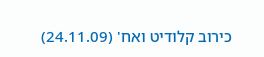כירוב קלודיט ואח' (24.11.09)